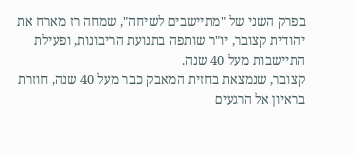בפרק השני של "מתיישבים לשיחה", שמחה רז מארח את יהודית קצובר, יו"ר שותפה בתנועת הריבונות, ופעילת התיישבות מעל 40 שנה.
קצובר, שנמצאת בחזית המאבק כבר מעל 40 שנה, חוזרת בראיון אל הרגעים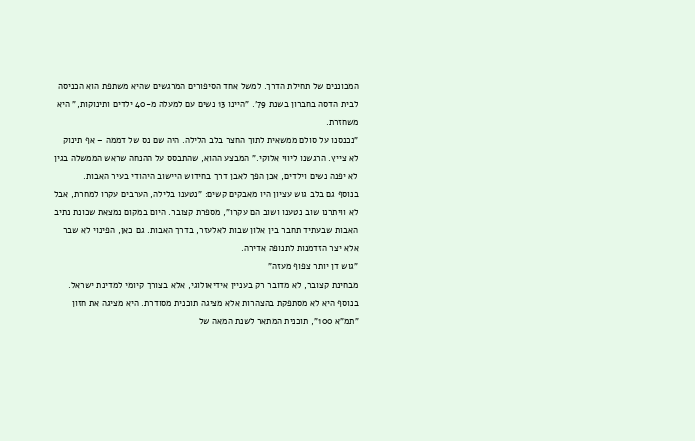המכוננים של תחילת הדרך. למשל אחד הסיפורים המרגשים שהיא משתפת הוא הכניסה לבית הדסה בחברון בשנת 79'. "היינו 13 נשים עם למעלה מ-40 ילדים ותינוקות," היא משחזרת.
"נכנסנו על סולם ממשאית לתוך החצר בלב הלילה. היה שם נס של דממה – אף תינוק לא צייץ. הרגשנו ליווי אלוקי." המבצע ההוא, שהתבסס על ההנחה שראש הממשלה בגין לא יפנה נשים וילדים, אכן הפך לאבן דרך בחידוש היישוב היהודי בעיר האבות.
בנוסף גם בלב גוש עציון היו מאבקים קשים: "נטענו בלילה, הערבים עקרו למחרת, אבל לא וויתרנו שוב נטענו ושוב הם עקרו", מספרת קצובר. היום במקום נמצאת שכונת נתיב האבות שבעתיד תחבר בין אלון שבות לאלעזר, בדרך האבות. גם כאן, הפינוי לא שבר אלא יצר הזדמנות לתנופה אדירה.
"גוש דן יותר צפוף מעזה"
מבחינת קצובר, לא מדובר רק בעניין אידיאולוגי, אלא בצורך קיומי למדינת ישראל. בנוסף היא לא מסתפקת בהצהרות אלא מציגה תוכנית מסודרת. היא מציגה את חזון "תמ"א 100", תוכנית המתאר לשנת המאה של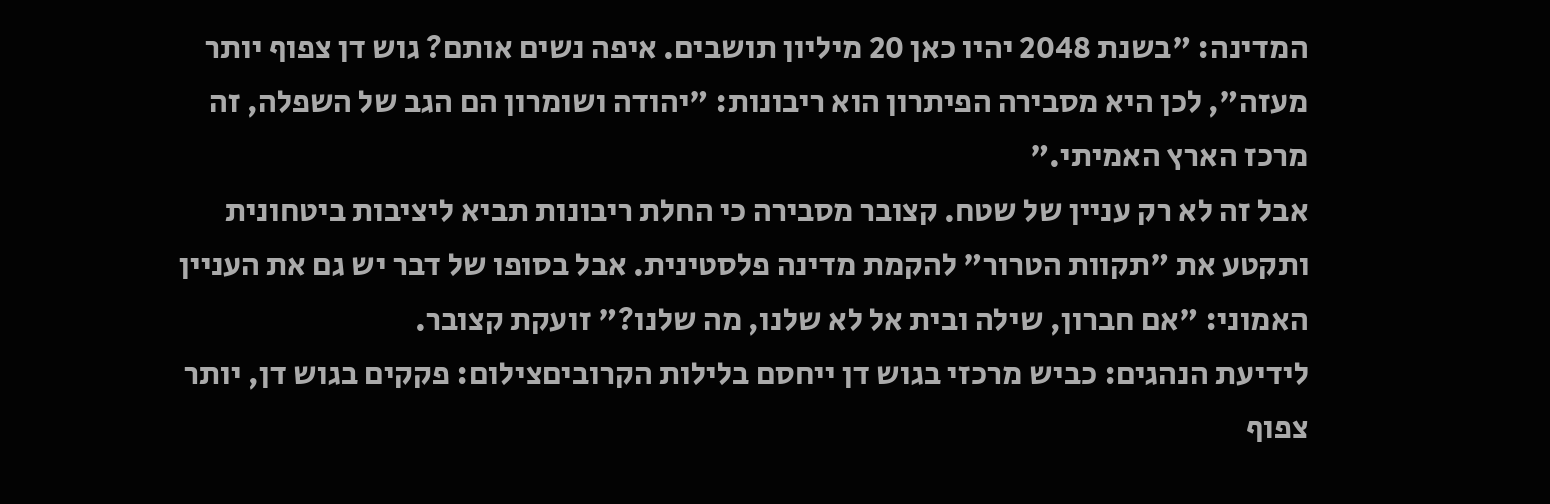המדינה: "בשנת 2048 יהיו כאן 20 מיליון תושבים. איפה נשים אותם? גוש דן צפוף יותר מעזה", לכן היא מסבירה הפיתרון הוא ריבונות: "יהודה ושומרון הם הגב של השפלה, זה מרכז הארץ האמיתי."
אבל זה לא רק עניין של שטח. קצובר מסבירה כי החלת ריבונות תביא ליציבות ביטחונית ותקטע את "תקוות הטרור" להקמת מדינה פלסטינית. אבל בסופו של דבר יש גם את העניין האמוני: "אם חברון, שילה ובית אל לא שלנו, מה שלנו?" זועקת קצובר.
לידיעת הנהגים: כביש מרכזי בגוש דן ייחסם בלילות הקרוביםצילום: פקקים בגוש דן, יותר צפוף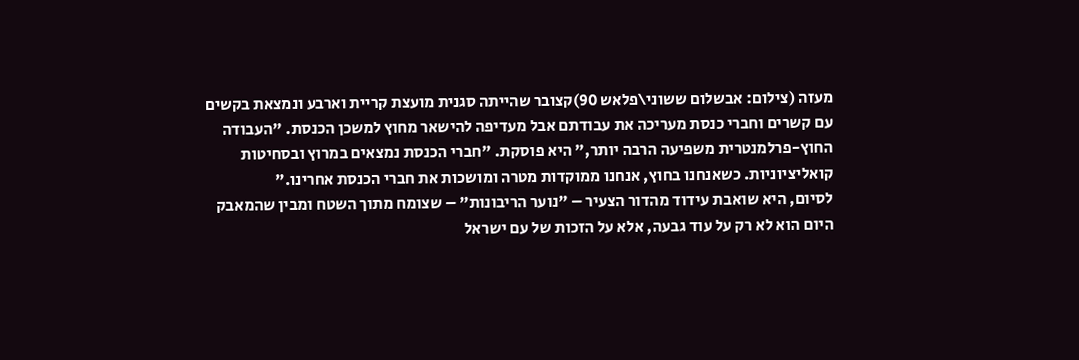מעזה (צילום: אבשלום ששוני\פלאש 90)קצובר שהייתה סגנית מועצת קריית וארבע ונמצאת בקשים עם קשרים וחברי כנסת מעריכה את עבודתם אבל מעדיפה להישאר מחוץ למשכן הכנסת. "העבודה החוץ-פרלמנטרית משפיעה הרבה יותר," היא פוסקת. "חברי הכנסת נמצאים במרוץ ובסחיטות קואליציוניות. כשאנחנו בחוץ, אנחנו ממוקדות מטרה ומושכות את חברי הכנסת אחרינו."
לסיום, היא שואבת עידוד מהדור הצעיר – "נוער הריבונות" – שצומח מתוך השטח ומבין שהמאבק היום הוא לא רק על עוד גבעה, אלא על הזכות של עם ישראל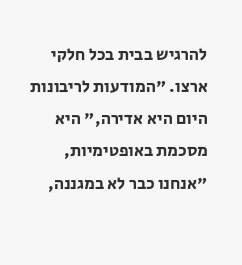להרגיש בבית בכל חלקי ארצו. "המודעות לריבונות היום היא אדירה," היא מסכמת באופטימיות, "אנחנו כבר לא במגננה,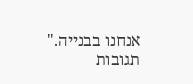אנחנו בבנייה."
תגובות